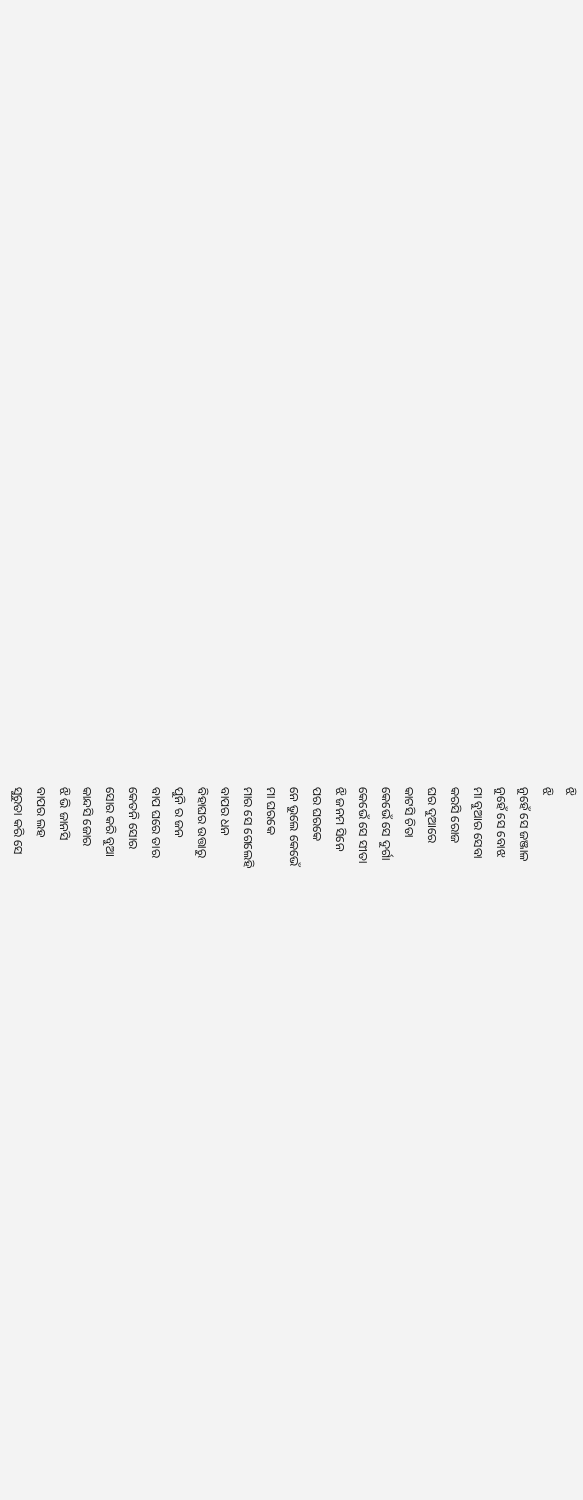ଝି
ଝି
ନୁହେଁ ସେ ଜଞ୍ଜାଳ
ନୁହେଁ ସେ ବୋଝ
ମା ବୁଆର ସେବା
କରସି ରୋଜ
ଘର ଦୁଆରେ
କାଟସି ଚିତା
କେଭେଁ ସେ ଦୁର୍ଗା
କେଭେଁ ସେ ସୀତା
ଝି ଜନମ ସିନେ
ପର ଘରକେ
ନେ ଭୁଲେ କେଭେଁ
ମା ଘରକେ
ମାର ସେ ଗେଲେହି
ବାପର ଧନ
ବିହାଘର ଉତ୍ତାରୁ
ପୁନି ର ଜନ
ବାପ ଘରେ ତାର
କେତନି ସୋର
ସୋର କରି ବୁଆ
କାନ୍ଦସି ଜୋର
ଝି ଭି ଜାନସି
ବାପର ଲହ
ସୁରୁତା କରି ସେ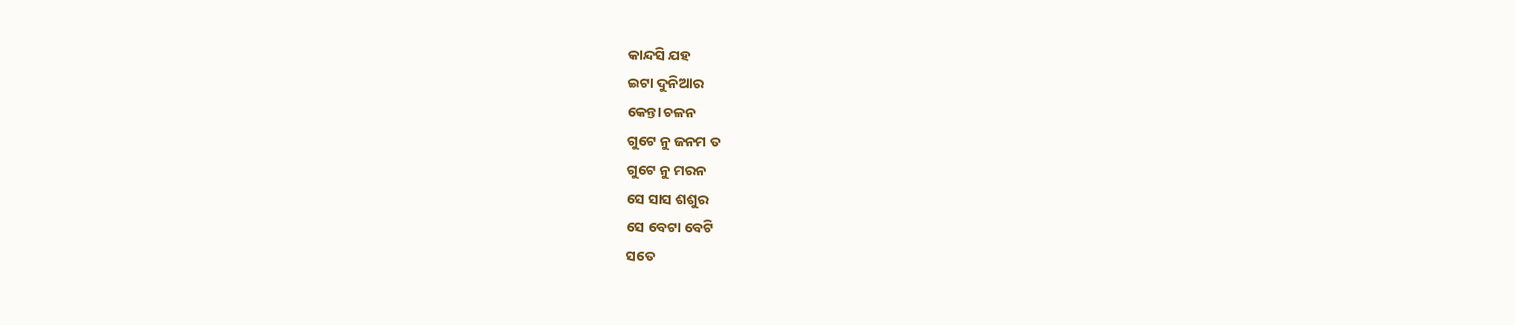କାନ୍ଦସି ଯହ
ଇଟା ଦୁନିଆର
କେନ୍ତା ଚଳନ
ଗୁଟେ ନୁ ଜନମ ତ
ଗୁଟେ ନୁ ମରନ
ସେ ସାସ ଶଶୁର
ସେ ବେଟା ବେଟି
ସତେ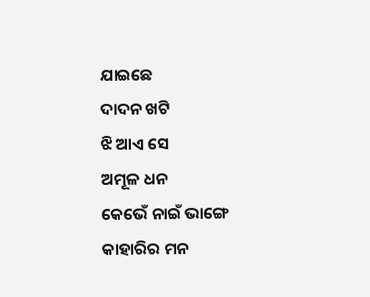ଯାଇଛେ
ଦାଦନ ଖଟି
ଝି ଆଏ ସେ
ଅମୂଳ ଧନ
କେଭେଁ ନାଇଁ ଭାଙ୍ଗେ
କାହାରିର ମନ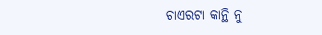ଚାଏରଟା କାନ୍ଥି ନୁ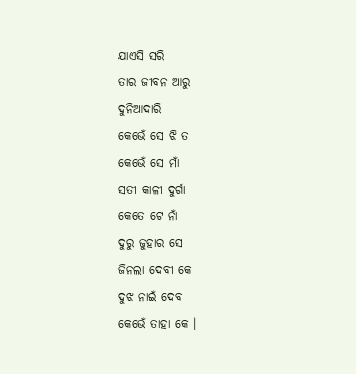ଯାଏସି ସରି
ତାର ଜୀବନ ଆରୁ
ଦୁନିଆଦାରି
କେଭେଁ ସେ ଝି ତ
କେଭେଁ ସେ ମାଁ
ସତୀ କାଳୀ ଦୁର୍ଗା
କେତେ ଟେ ନାଁ
ଦୁରୁ ଜୁହାର ସେ
ଜିନଲା ଦେବୀ କେ
ଦୁଝ ନାଇଁ ଦେବ
କେଭେଁ ତାହା କେ ।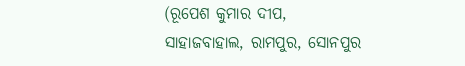(ରୂପେଶ କୁମାର ଦୀପ,
ସାହାଜବାହାଲ, ରାମପୁର, ସୋନପୁର